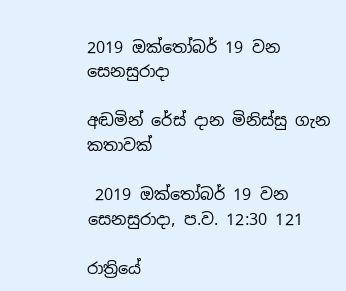2019 ඔක්තෝබර් 19 වන සෙනසුරාදා

අඬමින් රේස් දාන මිනිස්සු ගැන කතාවක්

 2019 ඔක්තෝබර් 19 වන සෙනසුරාදා, ප.ව. 12:30 121

රාත්‍රියේ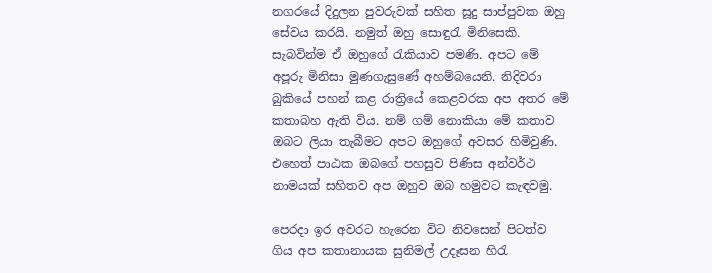නගරයේ දිදුලන පුවරුවක් සහිත සූදු සාප්පුවක ඔහු සේවය කරයි. නමුත් ඔහු සොඳුරැ මිනිසෙකි. සැබවින්ම ඒ ඔහුගේ රැකියාව පමණි. අපට මේ අපූරු මිනිසා මුණගැසුණේ අහම්බයෙනි. නිදිවරා බුකියේ පහන් කළ රාත්‍රියේ කෙළවරක අප අතර මේ කතාබහ ඇති විය. නම් ගම් නොකියා මේ කතාව ඔබට ලියා තැබීමට අපට ඔහුගේ අවසර හිමිවුණි. එහෙත් පාඨක ඔබගේ පහසුව පිණිස අන්වර්ථ නාමයක් සහිතව අප ඔහුව ඔබ හමුවට කැඳවමු.

පෙරදා ඉර අවරට හැරෙන විට නිවසෙන් පිටත්ව ගිය අප කතානායක සුනිමල් උදෑසන හිරැ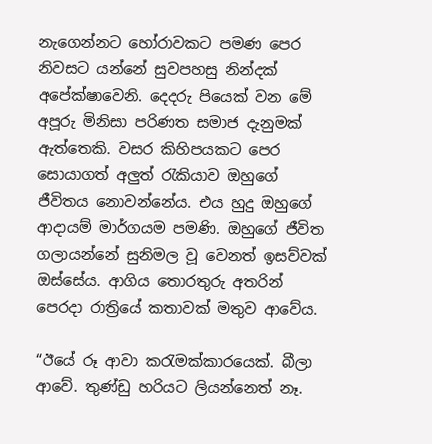නැගෙන්නට හෝරාවකට පමණ පෙර නිවසට යන්නේ සුවපහසු නින්දක් අපේක්ෂාවෙනි. දෙදරු පියෙක් වන මේ අපූරු මිනිසා පරිණත සමාජ දැනුමක් ඇත්තෙකි. වසර කිහිපයකට පෙර සොයාගත් අලුත් රැකියාව ඔහුගේ ජීවිතය නොවන්නේය. එය හුදු ඔහුගේ ආදායම් මාර්ගයම පමණි. ඔහුගේ ජීවිත ගලායන්නේ සුනිමල වූ වෙනත් ඉසව්වක් ඔස්සේය. ආගිය තොරතුරු අතරින් පෙරදා රාත්‍රියේ කතාවක් මතුව ආවේය.

“ඊයේ රූ ආවා කරැමක්කාරයෙක්. බීලා ආවේ. තුණ්ඩු හරියට ලියන්නෙත් නෑ.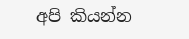අපි කියන්න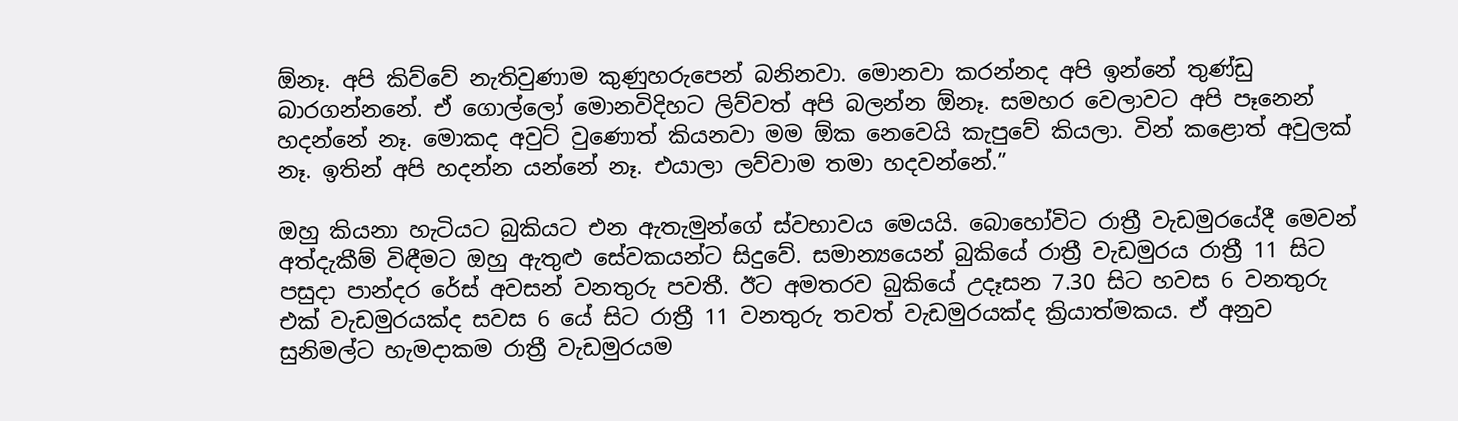ඕනෑ. අපි කිව්වේ නැතිවුණාම කුණුහරුපෙන් බනිනවා. මොනවා කරන්නද අපි ඉන්නේ තුණ්ඩු බාරගන්නනේ. ඒ ගොල්ලෝ මොනවිදිහට ලිව්වත් අපි බලන්න ඕනෑ. සමහර වෙලාවට අපි පෑනෙන් හදන්නේ නෑ. මොකද අවුට් වුණොත් කියනවා මම ඕක නෙවෙයි කැපුවේ කියලා. වින් කළොත් අවුලක් නෑ. ඉතින් අපි හදන්න යන්නේ නෑ. එයාලා ලව්වාම තමා හදවන්නේ.”

ඔහු කියනා හැටියට බුකියට එන ඇතැමුන්ගේ ස්වභාවය මෙයයි. බොහෝවිට රාත්‍රී වැඩමුරයේදී මෙවන් අත්දැකීම් විඳීමට ඔහු ඇතුළු සේවකයන්ට සිදුවේ. සමාන්‍යයෙන් බුකියේ රාත්‍රී වැඩමුරය රාත්‍රී 11 සිට පසුදා පාන්දර රේස් අවසන් වනතුරු පවතී. ඊට අමතරව බුකියේ උදෑසන 7.30 සිට හවස 6 වනතුරු එක් වැඩමුරයක්ද සවස 6 යේ සිට රාත්‍රී 11 වනතුරු තවත් වැඩමුරයක්ද ක්‍රියාත්මකය. ඒ අනුව සුනිමල්ට හැමදාකම රාත්‍රී වැඩමුරයම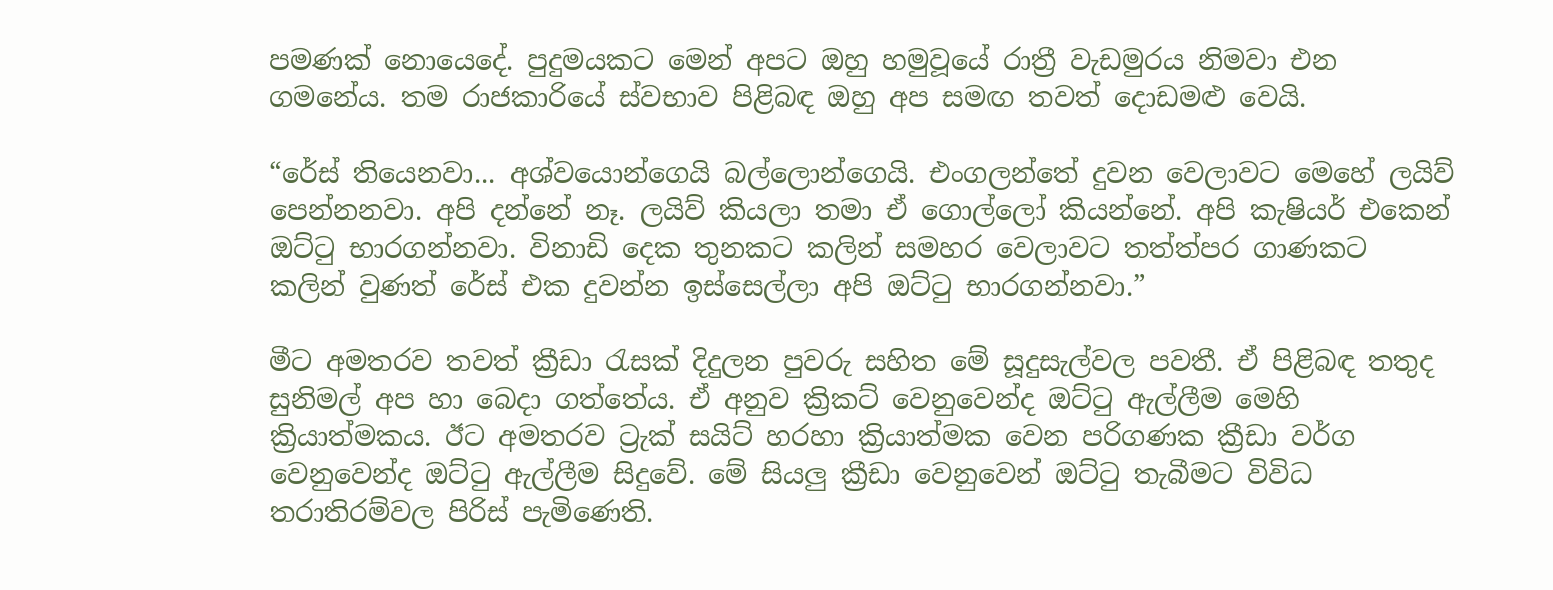පමණක් නොයෙදේ. පුදුමයකට මෙන් අපට ඔහු හමුවූයේ රාත්‍රී වැඩමුරය නිමවා එන ගමනේය. තම රාජකාරියේ ස්වභාව පිළිබඳ ඔහු අප සමඟ තවත් දොඩමළු වෙයි.

“රේස් තියෙනවා... අශ්වයොන්ගෙයි බල්ලොන්ගෙයි. එංගලන්තේ දුවන වෙලාවට මෙහේ ලයිව් පෙන්නනවා. අපි දන්නේ නෑ. ලයිව් කියලා තමා ඒ ගොල්ලෝ කියන්නේ. අපි කැෂියර් එකෙන් ඔට්ටු භාරගන්නවා. විනාඩි දෙක තුනකට කලින් සමහර වෙලාවට තත්ත්පර ගාණකට කලින් වුණත් රේස් එක දුවන්න ඉස්සෙල්ලා අපි ඔට්ටු භාරගන්නවා.”

මීට අමතරව තවත් ක්‍රීඩා රැසක් දිදුලන පුවරු සහිත මේ සූදුසැල්වල පවතී. ඒ පිළිබඳ තතුද සුනිමල් අප හා බෙදා ගත්තේය. ඒ අනුව ක්‍රිකට් වෙනුවෙන්ද ඔට්ටු ඇල්ලීම මෙහි ක්‍රියාත්මකය. ඊට අමතරව ට්‍රැක් සයිට් හරහා ක්‍රියාත්මක වෙන පරිගණක ක්‍රීඩා වර්ග වෙනුවෙන්ද ඔට්ටු ඇල්ලීම සිදුවේ. මේ සියලු ක්‍රීඩා වෙනුවෙන් ඔට්ටු තැබීමට විවිධ තරාතිරම්වල පිරිස් පැමිණෙති.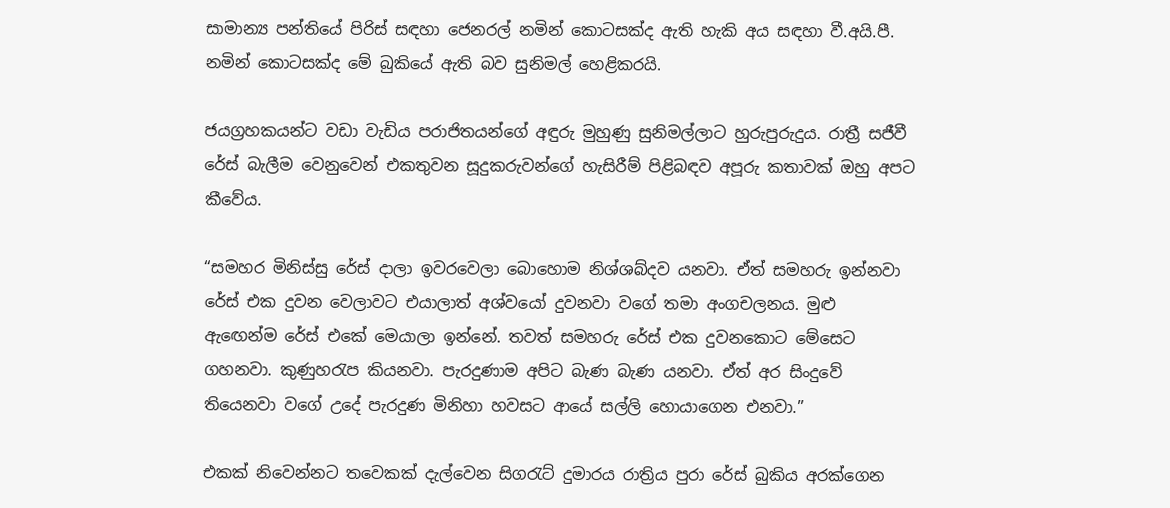සාමාන්‍ය පන්තියේ පිරිස් සඳහා ජෙනරල් නමින් කොටසක්ද ඇති හැකි අය සඳහා වී.අයි.පී. නමින් කොටසක්ද මේ බුකියේ ඇති බව සුනිමල් හෙළිකරයි.

ජයග්‍රහකයන්ට වඩා වැඩිය පරාජිතයන්ගේ අඳුරු මුහුණු සුනිමල්ලාට හුරුපුරුදුය. රාත්‍රී සජීවී රේස් බැලීම වෙනුවෙන් එකතුවන සූදුකරුවන්ගේ හැසිරීම් පිළිබඳව අපූරු කතාවක් ඔහු අපට කීවේය.

“සමහර මිනිස්සු රේස් දාලා ඉවරවෙලා බොහොම නිශ්ශබ්දව යනවා. ඒත් සමහරු ඉන්නවා රේස් එක දුවන වෙලාවට එයාලාත් අශ්වයෝ දුවනවා වගේ තමා අංගචලනය. මුළු ඇඟෙන්ම රේස් එකේ මෙයාලා ඉන්නේ. තවත් සමහරු රේස් එක දුවනකොට මේසෙට ගහනවා. කුණුහරැප කියනවා. පැරදුණාම අපිට බැණ බැණ යනවා. ඒත් අර සිංදුවේ තියෙනවා වගේ උදේ පැරදුණ මිනිහා හවසට ආයේ සල්ලි හොයාගෙන එනවා.”

එකක් නිවෙන්නට තවෙකක් දැල්වෙන සිගරැට් දුමාරය රාත්‍රිය පුරා රේස් බුකිය අරක්ගෙන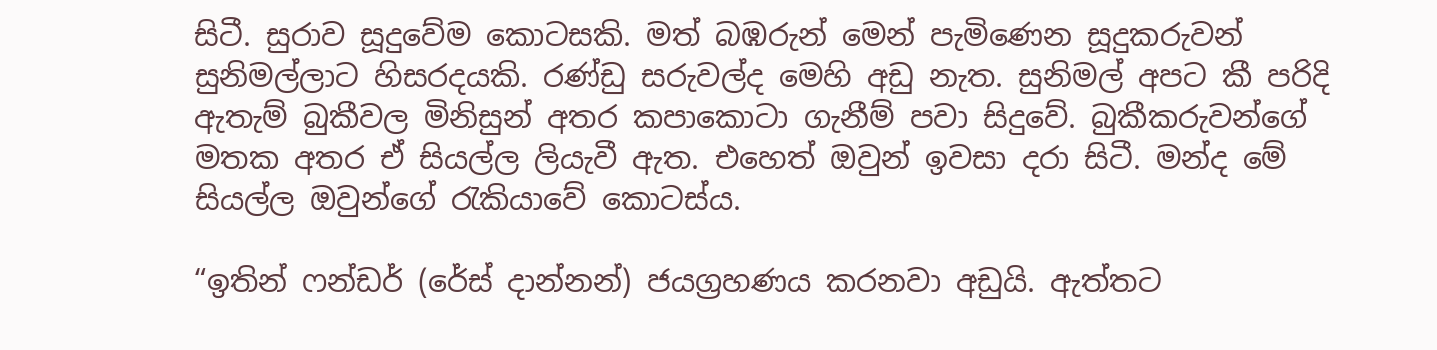සිටී. සුරාව සූදුවේම කොටසකි. මත් බඹරුන් මෙන් පැමිණෙන සූදුකරුවන් සුනිමල්ලාට හිසරදයකි. රණ්ඩු සරුවල්ද මෙහි අඩු නැත. සුනිමල් අපට කී පරිදි ඇතැම් බුකීවල මිනිසුන් අතර කපාකොටා ගැනීම් පවා සිදුවේ. බුකීකරුවන්ගේ මතක අතර ඒ සියල්ල ලියැවී ඇත. එහෙත් ඔවුන් ඉවසා දරා සිටී. මන්ද මේ සියල්ල ඔවුන්ගේ රැකියාවේ කොටස්ය.

“ඉතින් ෆන්ඩර් (රේස් දාන්නන්) ජයග්‍රහණය කරනවා අඩුයි. ඇත්තට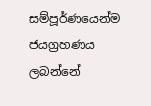සම්පූර්ණයෙන්ම ජයග්‍රහණය ලබන්නේ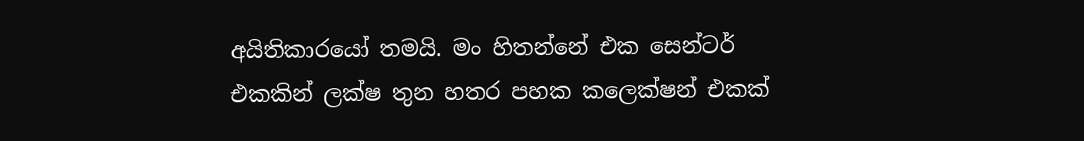අයිතිකාරයෝ තමයි. මං හිතන්නේ එක සෙන්ටර් එකකින් ලක්ෂ තුන හතර පහක කලෙක්ෂන් එකක්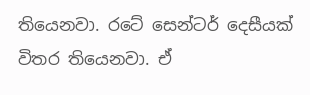තියෙනවා. රටේ සෙන්ටර් දෙසීයක් විතර තියෙනවා. ඒ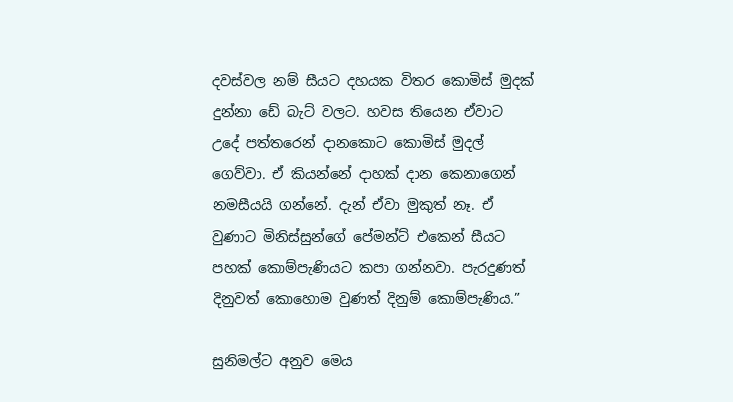දවස්වල නම් සීයට දහයක විතර කොමිස් මුදක් දුන්නා ඩේ බැට් වලට. හවස තියෙන ඒවාට උදේ පත්තරෙන් දානකොට කොමිස් මුදල් ගෙව්වා. ඒ කියන්නේ දාහක් දාන කෙනාගෙන් නමසීයයි ගන්නේ. දැන් ඒවා මුකුත් නෑ. ඒ වුණාට මිනිස්සුන්ගේ පේමන්ට් එකෙන් සීයට පහක් කොම්පැණියට කපා ගන්නවා. පැරදුණත් දිනුවත් කොහොම වුණත් දිනුම් කොම්පැණිය.”

සුනිමල්ට අනුව මෙය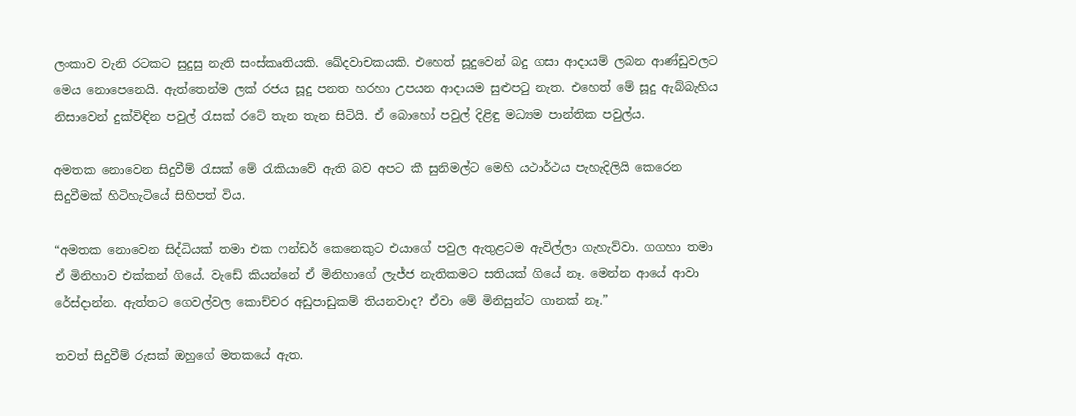ලංකාව වැනි රටකට සුදුසු නැති සංස්කෘතියකි. ඛේදවාචකයකි. එහෙත් සූදුවෙන් බදු ගසා ආදායම් ලබන ආණ්ඩුවලට මෙය නොපෙනෙයි. ඇත්තෙන්ම ලක් රජය සූදු පනත හරහා උපයන ආදායම සුළුපටු නැත. එහෙත් මේ සූදු ඇබ්බැහිය නිසාවෙන් දුක්විඳින පවුල් රැසක් රටේ තැන තැන සිටියි. ඒ බොහෝ පවුල් දිළිඳු මධ්‍යම පාන්තික පවුල්ය.

අමතක නොවෙන සිදුවීම් රැසක් මේ රැකියාවේ ඇති බව අපට කී සුනිමල්ට මෙහි යථාර්ථය පැහැදිලියි කෙරෙන සිදුවීමක් හිටිහැටියේ සිහිපත් විය.

“අමතක නොවෙන සිද්ධියක් තමා එක ෆන්ඩර් කෙනෙකුට එයාගේ පවුල ඇතුළටම ඇවිල්ලා ගැහැව්වා. ගගහා තමා ඒ මිනිහාව එක්කන් ගියේ. වැඩේ කියන්නේ ඒ මිනිහාගේ ලැජ්ජ නැතිකමට සතියක් ගියේ නෑ. මෙන්න ආයේ ආවා රේස්දාන්න. ඇත්තට ගෙවල්වල කොච්චර අඩුපාඩුකම් තියනවාද? ඒවා මේ මිනිසුන්ට ගානක් නෑ.”

තවත් සිදුවීම් රුසක් ඔහුගේ මතකයේ ඇත.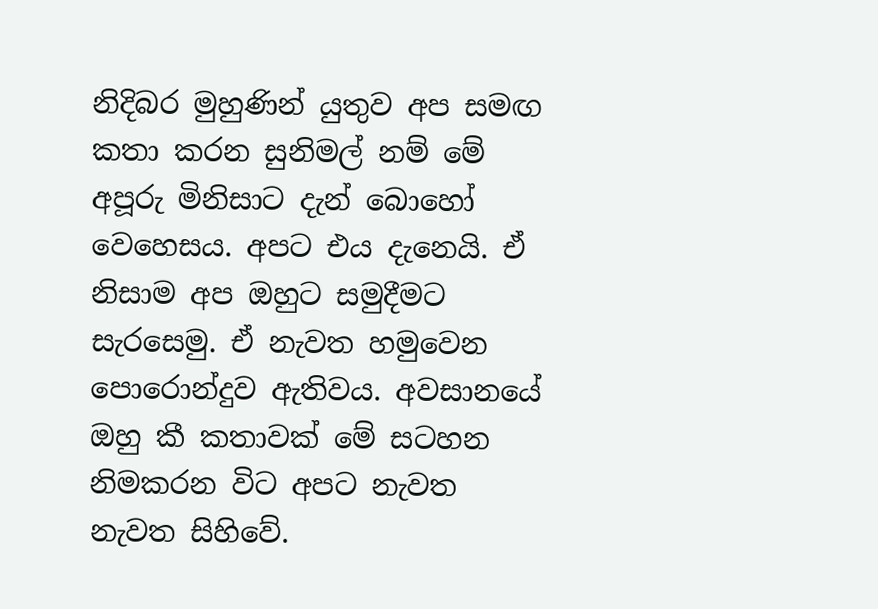නිදිබර මුහුණින් යුතුව අප සමඟ කතා කරන සුනිමල් නම් මේ අපූරු මිනිසාට දැන් බොහෝ වෙහෙසය. අපට එය දැනෙයි. ඒ නිසාම අප ඔහුට සමුදීමට සැරසෙමු. ඒ නැවත හමුවෙන පොරොන්දුව ඇතිවය. අවසානයේ ඔහු කී කතාවක් මේ සටහන නිමකරන විට අපට නැවත නැවත සිහිවේ.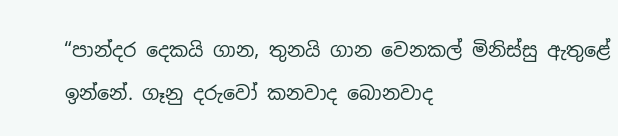“පාන්දර දෙකයි ගාන, තුනයි ගාන වෙනකල් මිනිස්සු ඇතුළේ ඉන්නේ. ගෑනු දරුවෝ කනවාද බොනවාද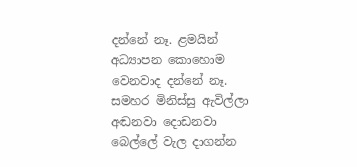දන්නේ නෑ. ළමයින් අධ්‍යාපන කොහොම වෙනවාද දන්නේ නෑ. සමහර මිනිස්සු ඇවිල්ලා අඬනවා දොඩනවා බෙල්ලේ වැල දාගන්න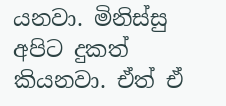යනවා. මිනිස්සු අපිට දුකත් කියනවා. ඒත් ඒ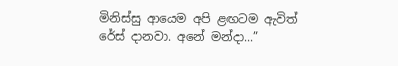මිනිස්සු ආයෙම අපි ළඟටම ඇවිත් රේස් දානවා. අනේ මන්දා...”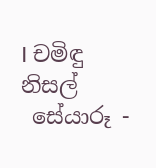I චමිඳු නිසල්
 සේයාරූ -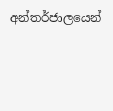අන්තර්ජාලයෙන්